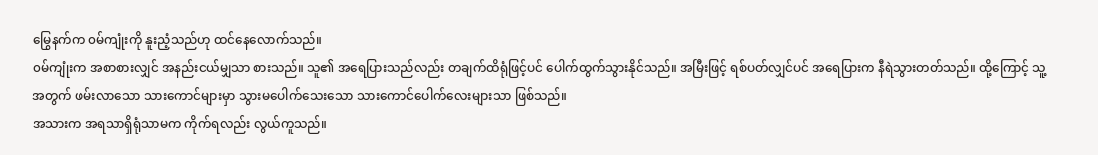မြွေနက်က ၀မ်ကျုံးကို နူးညံ့သည်ဟု ထင်နေလောက်သည်။
၀မ်ကျုံးက အစာစားလျှင် အနည်းငယ်မျှသာ စားသည်။ သူ၏ အရေပြားသည်လည်း တချက်ထိရုံဖြင့်ပင် ပေါက်ထွက်သွားနိုင်သည်။ အမြီးဖြင့် ရစ်ပတ်လျှင်ပင် အရေပြားက နီရဲသွားတတ်သည်။ ထို့ကြောင့် သူ့အတွက် ဖမ်းလာသော သားကောင်များမှာ သွားမပေါက်သေးသော သားကောင်ပေါက်လေးများသာ ဖြစ်သည်။
အသားက အရသာရှိရုံသာမက ကိုက်ရလည်း လွယ်ကူသည်။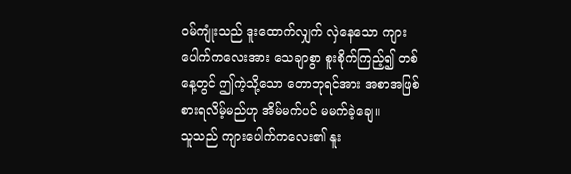၀မ်ကျုံးသည် ဒူးထောက်လျှက် လှဲနေသော ကျားပေါက်ကလေးအား သေချာစွာ စူးစိုက်ကြည့်၍ တစ်နေ့တွင် ဤကဲ့သို့သော တောဘုရင်အား အစာအဖြစ် စားရလိမ့်မည်ဟု အိမ်မက်ပင် မမက်ခဲ့ချေ။
သူသည် ကျားပေါက်ကလေး၏ နူး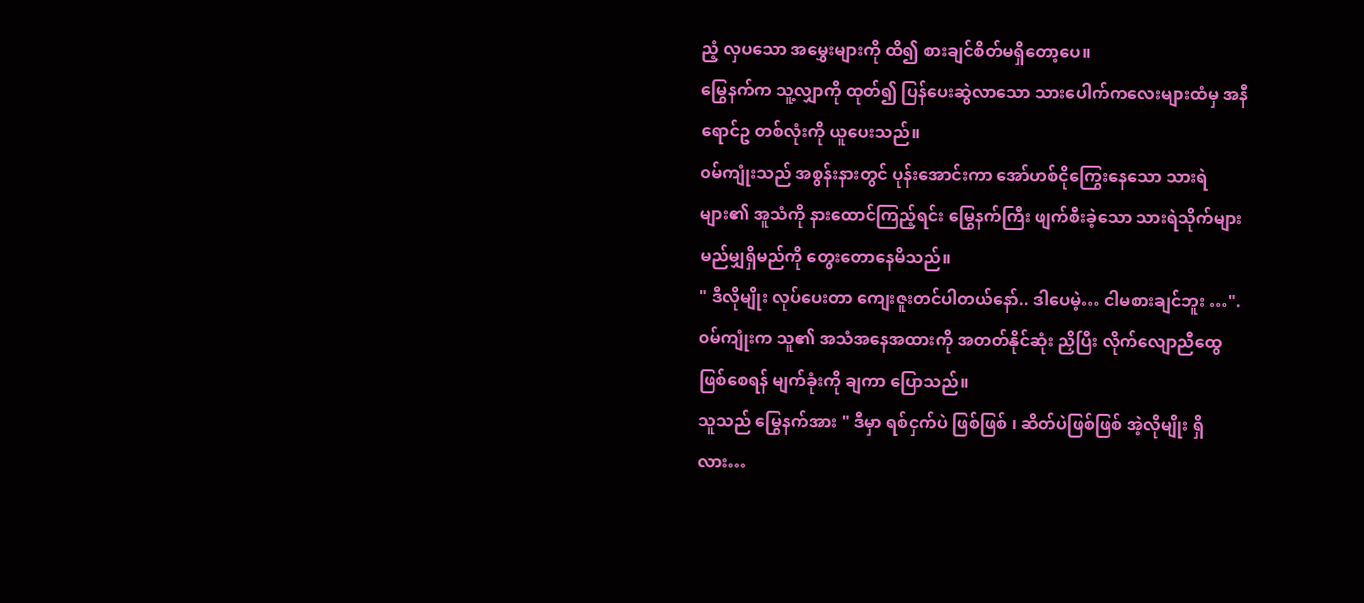ညံ့ လှပသော အမွှေးများကို ထိ၍ စားချင်စိတ်မရှိတော့ပေ။
မြွေနက်က သူ့လျှာကို ထုတ်၍ ပြန်ပေးဆွဲလာသော သားပေါက်ကလေးများထံမှ အနီရောင်ဥ တစ်လုံးကို ယူပေးသည်။
၀မ်ကျုံးသည် အစွန်းနားတွင် ပုန်းအောင်းကာ အော်ဟစ်ငိုကြွေးနေသော သားရဲများ၏ အူသံကို နားထောင်ကြည့်ရင်း မြွေနက်ကြီး ဖျက်စီးခဲ့သော သားရဲသိုက်များ မည်မျှရှိမည်ကို တွေးတောနေမိသည်။
" ဒီလိုမျိုး လုပ်ပေးတာ ကျေးဇူးတင်ပါတယ်နော်.. ဒါပေမဲ့… ငါမစားချင်ဘူး …". ၀မ်ကျုံးက သူ၏ အသံအနေအထားကို အတတ်နိုင်ဆုံး ညှိပြီး လိုက်လျောညီထွေ ဖြစ်စေရန် မျက်ခုံးကို ချကာ ပြောသည်။
သူသည် မြွေနက်အား " ဒီမှာ ရစ်ငှက်ပဲ ဖြစ်ဖြစ် ၊ ဆိတ်ပဲဖြစ်ဖြစ် အဲ့လိုမျိုး ရှိလား…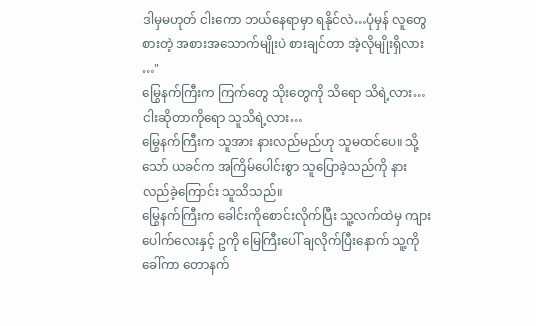ဒါမှမဟုတ် ငါးကော ဘယ်နေရာမှာ ရနိုင်လဲ…ပုံမှန် လူတွေစားတဲ့ အစားအသောက်မျိုးပဲ စားချင်တာ အဲ့လိုမျိုးရှိလား …"
မြွေနက်ကြီးက ကြက်တွေ သိုးတွေကို သိရော သိရဲ့လား…ငါးဆိုတာကိုရော သူသိရဲ့လား…
မြွေနက်ကြီးက သူအား နားလည်မည်ဟု သူမထင်ပေ။ သို့သော် ယခင်က အကြိမ်ပေါင်းစွာ သူပြောခဲ့သည်ကို နားလည်ခဲ့ကြောင်း သူသိသည်။
မြွေနက်ကြီးက ခေါင်းကိုစောင်းလိုက်ပြီး သူ့လက်ထဲမှ ကျားပေါက်လေးနှင့် ဥကို မြေကြီးပေါ် ချလိုက်ပြီးနောက် သူ့ကိုခေါ်ကာ တောနက်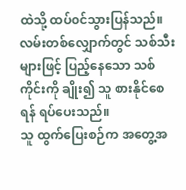ထဲသို့ ထပ်၀င်သွားပြန်သည်။
လမ်းတစ်လျှောက်တွင် သစ်သီးများဖြင့် ပြည့်နေသော သစ်ကိုင်းကို ချိုး၍ သူ စားနိုင်စေရန် ရပ်ပေးသည်။
သူ ထွက်ပြေးစဉ်က အတွေ့အ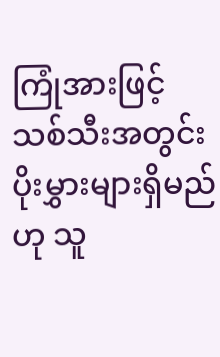ကြုံအားဖြင့် သစ်သီးအတွင်း ပိုးမွှားများရှိမည်ဟု သူ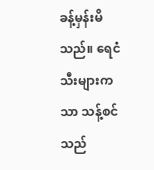ခန့်မှန်းမိသည်။ ရေငံသီးများကသာ သန့်စင်သည်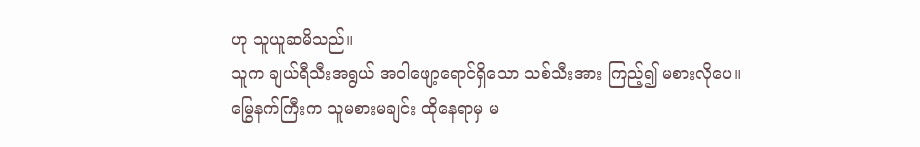ဟု သူယူဆမိသည်။
သူက ချယ်ရီသီးအရွယ် အဝါဖျော့ရောင်ရှိသော သစ်သီးအား ကြည့်၍ မစားလိုပေ။
မြွေနက်ကြီးက သူမစားမချင်း ထိုနေရာမှ မ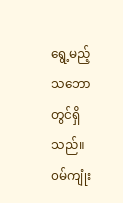ရွေ့မည့် သဘောတွင်ရှိသည်။
၀မ်ကျုံး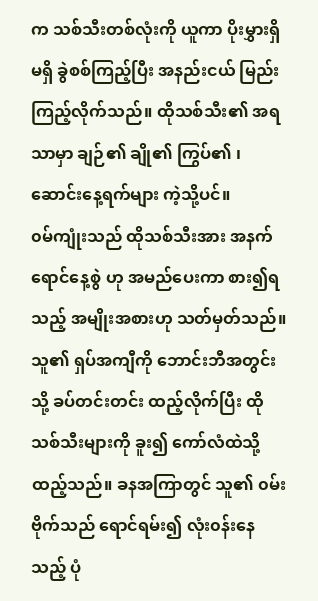က သစ်သီးတစ်လုံးကို ယူကာ ပိုးမွှားရှိမရှိ ခွဲစစ်ကြည့်ပြီး အနည်းငယ် မြည်းကြည့်လိုက်သည်။ ထိုသစ်သီး၏ အရသာမှာ ချဉ်၏ ချို၏ ကြွပ်၏ ၊ ဆောင်းနေ့ရက်များ ကဲ့သို့ပင်။
၀မ်ကျုံးသည် ထိုသစ်သီးအား အနက်ရောင်နေ့စွဲ ဟု အမည်ပေးကာ စား၍ရသည့် အမျိုးအစားဟု သတ်မှတ်သည်။
သူ၏ ရှပ်အကျီကို ဘောင်းဘီအတွင်းသို့ ခပ်တင်းတင်း ထည့်လိုက်ပြီး ထိုသစ်သီးများကို ခူး၍ ကော်လံထဲသို့ ထည့်သည်။ ခနအကြာတွင် သူ၏ ၀မ်းဗိုက်သည် ရောင်ရမ်း၍ လုံး၀န်းနေသည့် ပုံ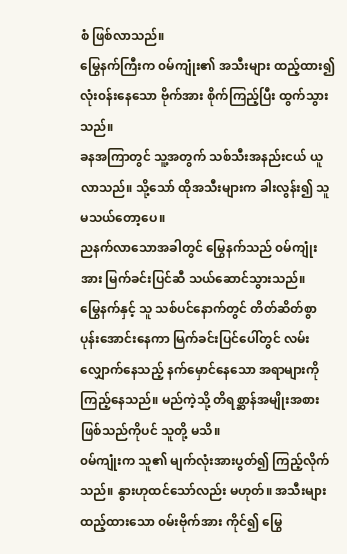စံ ဖြစ်လာသည်။
မြွေနက်ကြီးက ၀မ်ကျုံး၏ အသီးများ ထည့်ထား၍ လုံး၀န်းနေသော ဗိုက်အား စိုက်ကြည့်ပြီး ထွက်သွားသည်။
ခနအကြာတွင် သူ့အတွက် သစ်သီးအနည်းငယ် ယူလာသည်။ သို့သော် ထိုအသီးများက ခါးလွန်း၍ သူ မသယ်တော့ပေ။
ညနက်လာသောအခါတွင် မြွေနက်သည် ၀မ်ကျုံးအား မြက်ခင်းပြင်ဆီ သယ်ဆောင်သွားသည်။
မြွေနက်နှင့် သူ သစ်ပင်နောက်တွင် တိတ်ဆိတ်စွာ ပုန်းအောင်းနေကာ မြက်ခင်းပြင်ပေါ်တွင် လမ်းလျှောက်နေသည့် နက်မှောင်နေသော အရာများကို ကြည့်နေသည်။ မည်ကဲ့သို့ တိရစ္ဆာန်အမျိုးအစား ဖြစ်သည်ကိုပင် သူတို့ မသိ။
၀မ်ကျုံးက သူ၏ မျက်လုံးအားပွတ်၍ ကြည့်လိုက်သည်။ နွားဟုထင်သော်လည်း မဟုတ်။ အသီးများ ထည့်ထားသော ၀မ်းဗိုက်အား ကိုင်၍ မြွေ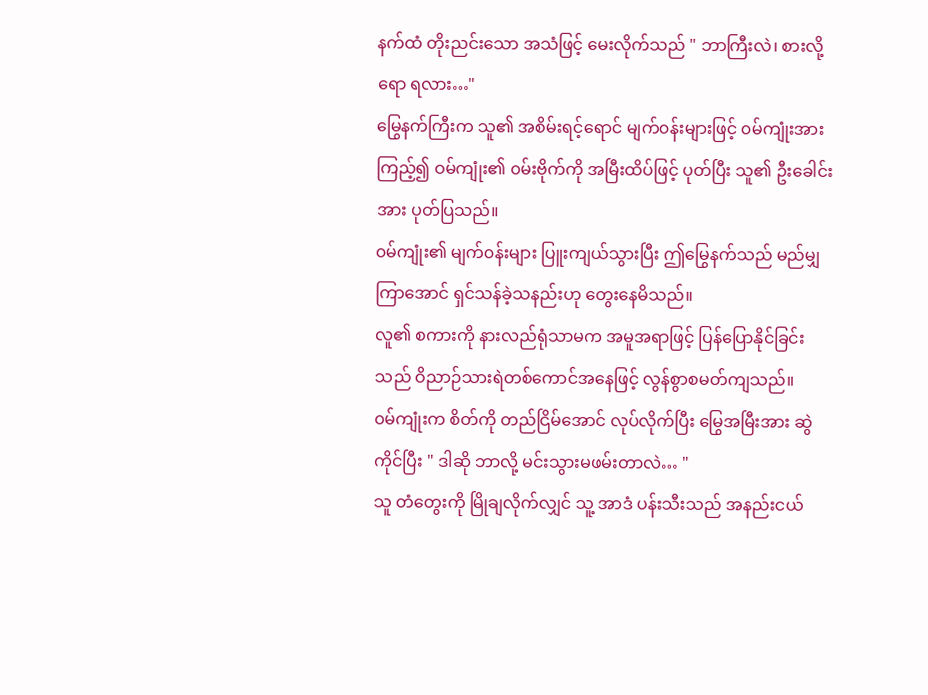နက်ထံ တိုးညင်းသော အသံဖြင့် မေးလိုက်သည် " ဘာကြီးလဲ၊ စားလို့ရော ရလား…"
မြွေနက်ကြီးက သူ၏ အစိမ်းရင့်ရောင် မျက်၀န်းများဖြင့် ၀မ်ကျုံးအား ကြည့်၍ ဝမ်ကျုံး၏ ၀မ်းဗိုက်ကို အမြီးထိပ်ဖြင့် ပုတ်ပြီး သူ၏ ဦးခေါင်းအား ပုတ်ပြသည်။
၀မ်ကျုံး၏ မျက်၀န်းများ ပြူးကျယ်သွားပြီး ဤမြွေနက်သည် မည်မျှကြာအောင် ရှင်သန်ခဲ့သနည်းဟု တွေးနေမိသည်။
လူ၏ စကားကို နားလည်ရုံသာမက အမူအရာဖြင့် ပြန်ပြောနိုင်ခြင်းသည် ဝိညာဉ်သားရဲတစ်ကောင်အနေဖြင့် လွန်စွာစမတ်ကျသည်။
၀မ်ကျုံးက စိတ်ကို တည်ငြိမ်အောင် လုပ်လိုက်ပြီး မြွေအမြီးအား ဆွဲကိုင်ပြီး " ဒါဆို ဘာလို့ မင်းသွားမဖမ်းတာလဲ… "
သူ တံတွေးကို မြိုချလိုက်လျှင် သူ့ အာဒံ ပန်းသီးသည် အနည်းငယ်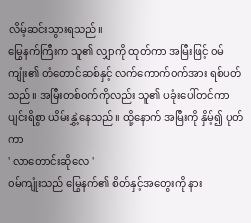လိမ့်ဆင်းသွားရသည်။
မြွေနက်ကြီးက သူ၏ လျှာကို ထုတ်ကာ အမြီးဖြင့် ၀မ်ကျုံး၏ တံတောင်ဆစ်နှင့် လက်ကောက်၀က်အား ရစ်ပတ်သည်။ အမြီးတစ်၀က်ကိုလည်း သူ၏ ပခုံးပေါ်တင်ကာ ပျင်းရိစွာ ယိမ်းနွှဲ့နေသည်။ ထို့နောက် အမြီးကို နှိမ့်၍ ပုတ်ကာ
' လာတောင်းဆိုလေ '
၀မ်ကျုံးသည် မြွေနက်၏ စိတ်နှင့်အတွေးကို နား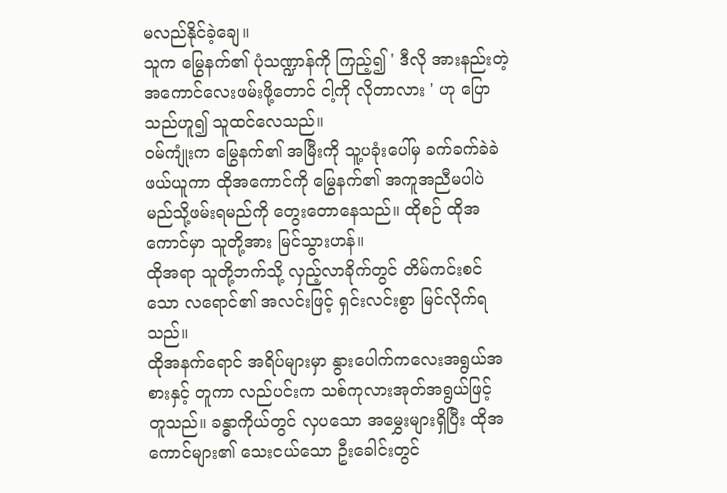မလည်နိုင်ခဲ့ချေ။
သူက မြွေနက်၏ ပုံသဏ္ဍာန်ကို ကြည့်၍ ' ဒီလို အားနည်းတဲ့ အကောင်လေးဖမ်းဖို့တောင် ငါ့ကို လိုတာလား ' ဟု ပြောသည်ဟူ၍ သူထင်လေသည်။
၀မ်ကျုံးက မြွေနက်၏ အမြီးကို သူ့ပခုံးပေါ်မှ ခက်ခက်ခဲခဲ ဖယ်ယူကာ ထိုအကောင်ကို မြွေနက်၏ အကူအညီမပါပဲ မည်သို့ဖမ်းရမည်ကို တွေးတောနေသည်။ ထိုစဉ် ထိုအကောင်မှာ သူတို့အား မြင်သွားဟန်။
ထိုအရာ သူတို့ဘက်သို့ လှည့်လာခိုက်တွင် တိမ်ကင်းစင်သော လရောင်၏ အလင်းဖြင့် ရှင်းလင်းစွာ မြင်လိုက်ရသည်။
ထိုအနက်ရောင် အရိပ်များမှာ နွားပေါက်ကလေးအရွယ်အစားနှင့် တူကာ လည်ပင်းက သစ်ကုလားအုတ်အရွယ်ဖြင့် တူသည်။ ခန္ဓာကိုယ်တွင် လှပသော အမွှေးများရှိပြီး ထိုအကောင်များ၏ သေးငယ်သော ဦးခေါင်းတွင်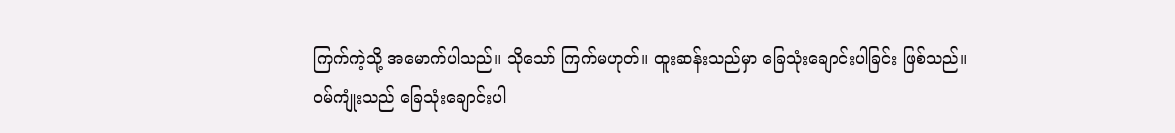ကြက်ကဲ့သို့ အမောက်ပါသည်။ သိုသော် ကြက်မဟုတ်။ ထူးဆန်းသည်မှာ ခြေသုံးချောင်းပါခြင်း ဖြစ်သည်။
၀မ်ကျုံးသည် ခြေသုံးချောင်းပါ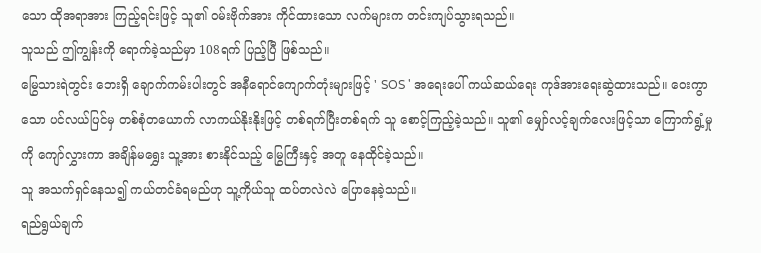သော ထိုအရာအား ကြည့်ရင်းဖြင့် သူ၏ ၀မ်းဗိုက်အား ကိုင်ထားသော လက်များက တင်းကျပ်သွားရသည်။
သူသည် ဤကျွန်းကို ရောက်ခဲ့သည်မှာ 108ရက် ပြည့်ပြီ ဖြစ်သည်။
မြွေသားရဲတွင်း ဘေးရှိ ချောက်ကမ်းပါးတွင် အနီရောင်ကျောက်တုံးများဖြင့် ' SOS ' အရေးပေါ် ကယ်ဆယ်ရေး ကုဒ်အားရေးဆွဲထားသည်။ ဝေးကွာသော ပင်လယ်ပြင်မှ တစ်စုံတယောက် လာကယ်နိုးနိုးဖြင့် တစ်ရက်ပြီးတစ်ရက် သူ စောင့်ကြည့်ခဲ့သည်။ သူ၏ မျှော်လင့်ချက်လေးဖြင့်သာ ကြောက်ရွံ့မှုကို ကျော်လွှားကာ အချိန်မရွှေး သူ့အား စားနိုင်သည့် မြွေကြီးနှင့် အတူ နေထိုင်ခဲ့သည်။
သူ အသက်ရှင်နေသ၍ ကယ်တင်ခံရမည်ဟု သူ့ကိုယ်သူ ထပ်တလဲလဲ ပြောနေခဲ့သည်။
ရည်ရွယ်ချက်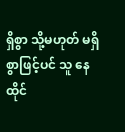ရှိစွာ သို့မဟုတ် မရှိစွာဖြင့်ပင် သူ နေထိုင်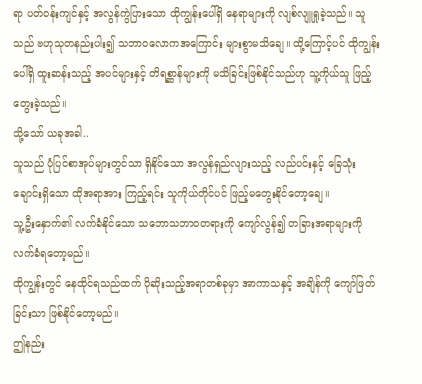ရာ ပတ်ဝန်းကျင်နှင့် အလွန်ကွဲပြားသော ထိုကျွန်းပေါ်ရှိ နေရာများကို လျစ်လျူရှုခဲ့သည်။ သူသည် ဗဟုသုတနည်းပါး၍ သဘာ၀လောကအကြောင်း များစွာမသိချေ။ ထို့ကြောင့်ပင် ထိုကျွန်းပေါ်ရှိ ထူးဆန်းသည့် အပင်များနှင့် တိရစ္ဆာန်များကို မသိခြင်းဖြစ်နိုင်သည်ဟု သူ့ကိုယ်သူ ဖြည့်တွေးခဲ့သည်။
သို့သော် ယခုအခါ..
သူသည် ပုံပြင်စာအုပ်များတွင်သာ ရှိနိုင်သော အလွန်ရှည်လျားသည့် လည်ပင်းနှင့် ခြေသုံးချောင်းရှိသော ထိုအရာအား ကြည့်ရင်း သူကိုယ်တိုင်ပင် ဖြည့်မတွေးနိုင်တော့ချေ။
သူ့ဦးနှောက်၏ လက်ခံနိုင်သော သဘောသဘာ၀တရားကို ကျော်လွန်၍ တခြားအရာများကို လက်ခံရတော့မည်။
ထိုကျွန်းတွင် နေထိုင်ရသည်ထက် ပိုဆိုးသည့်အရာတစ်ခုမှာ အာကာသနှင့် အချိန်ကို ကျော်ဖြတ်ခြင်းသာ ဖြစ်နိုင်တော့မည်။
ဤနည်း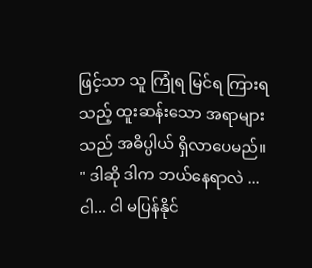ဖြင့်သာ သူ ကြုံရ မြင်ရ ကြားရသည့် ထူးဆန်းသော အရာများသည် အဓိပ္ပါယ် ရှိလာပေမည်။
" ဒါဆို ဒါက ဘယ်နေရာလဲ ... ငါ... ငါ မပြန်နိုင်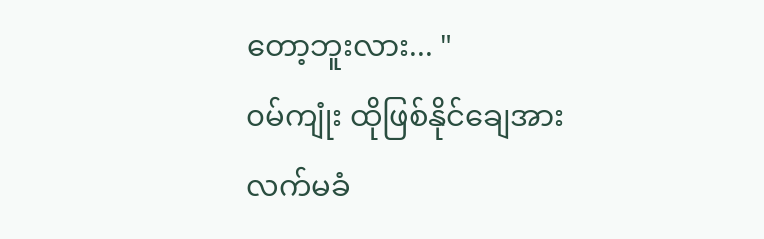တော့ဘူးလား... "
၀မ်ကျုံး ထိုဖြစ်နိုင်ချေအား လက်မခံ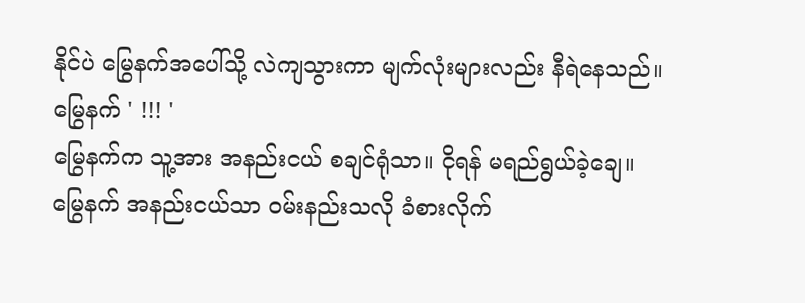နိုင်ပဲ မြွေနက်အပေါ်သို့ လဲကျသွားကာ မျက်လုံးများလည်း နီရဲနေသည်။
မြွေနက် ' !!! '
မြွေနက်က သူ့အား အနည်းငယ် စချင်ရုံသာ။ ငိုရန် မရည်ရွယ်ခဲ့ချေ။
မြွေနက် အနည်းငယ်သာ ဝမ်းနည်းသလို ခံစားလိုက်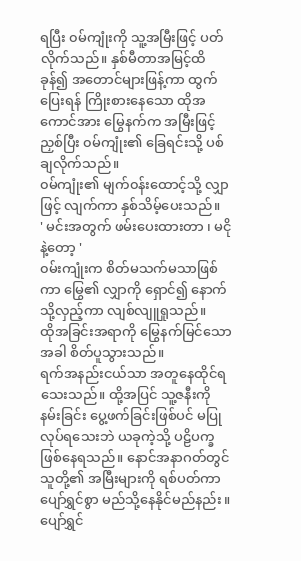ရပြီး ၀မ်ကျုံးကို သူ့အမြီးဖြင့် ပတ်လိုက်သည်။ နှစ်မီတာအမြင့်ထိ ခုန်၍ အတောင်များဖြန့်ကာ ထွက်ပြေးရန် ကြိုးစားနေသော ထိုအကောင်အား မြွေနက်က အမြီးဖြင့် ညှစ်ပြီး ၀မ်ကျုံး၏ ခြေရင်းသို့ ပစ်ချလိုက်သည်။
၀မ်ကျုံး၏ မျက်၀န်းထောင့်သို့ လျှာဖြင့် လျက်ကာ နှစ်သိမ့်ပေးသည်။
' မင်းအတွက် ဖမ်းပေးထားတာ ၊ မငိုနဲ့တော့ '
၀မ်းကျုံးက စိတ်မသက်မသာဖြစ်ကာ မြွေ၏ လျှာကို ရှောင်၍ နောက်သို့လှည့်ကာ လျစ်လျူရှုသည်။
ထိုအခြင်းအရာကို မြွေနက်မြင်သော အခါ စိတ်ပူသွားသည်။
ရက်အနည်းငယ်သာ အတူနေထိုင်ရသေးသည်။ ထို့အပြင် သူ့ဇနီးကို နမ်းခြင်း ပွေ့ဖက်ခြင်းဖြစ်ပင် မပြုလုပ်ရသေးဘဲ ယခုကဲ့သို့ ပဠိပက္ခ ဖြစ်နေရသည်။ နောင်အနာဂတ်တွင် သူတို့၏ အမြီးများကို ရစ်ပတ်ကာ ပျော်ရွှင်စွာ မည်သို့နေနိုင်မည်နည်း။
ပျော်ရွှင်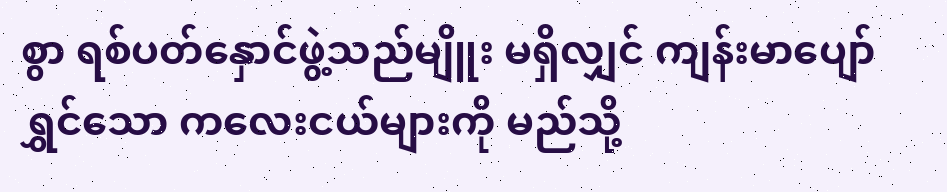စွာ ရစ်ပတ်နှောင်ဖွဲ့သည်မျိူး မရှိလျှင် ကျန်းမာပျော်ရွှင်သော ကလေးငယ်များကို မည်သို့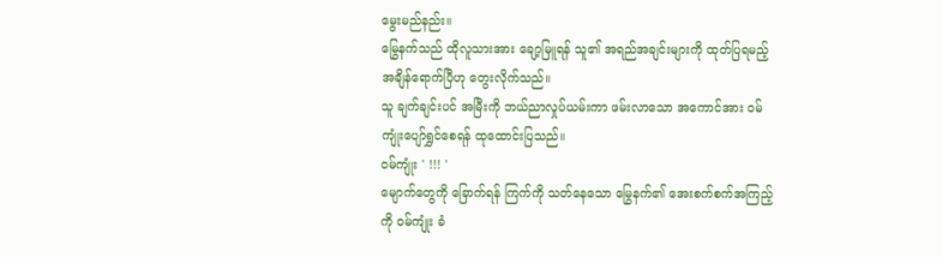မွေးမည်နည်း။
မြွေနက်သည် ထိုလူသားအား ချော့မြူရန် သူ၏ အရည်အချင်းများကို ထုတ်ပြရမည့် အချိန်ရောက်ပြီဟု တွေးလိုက်သည်။
သူ ချက်ချင်းပင် အမြီးကို ဘယ်ညာလှုပ်ယမ်းကာ ဖမ်းလာသော အကောင်အား ၀မ်ကျုံးပျော်ရွှင်စေရန် ထုထောင်းပြသည်။
၀မ်ကျုံး ' !!! '
မျောက်တွေကို ခြောက်ရန် ကြက်ကို သတ်နေသော မြွေနက်၏ အေးစက်စက်အကြည့်ကို ၀မ်ကျုံး ခံ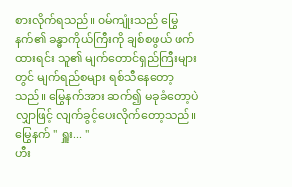စားလိုက်ရသည်။ ၀မ်ကျုံးသည် မြွေနက်၏ ခန္ဓာကိုယ်ကြီးကို ချစ်စဖွယ် ဖက်ထားရင်း သူ၏ မျက်တောင်ရှည်ကြီးများတွင် မျက်ရည်စများ ရစ်သီနေတော့သည်။ မြွေနက်အား ဆက်၍ မခုခံတော့ပဲ လျှာဖြင့် လျက်ခွင့်ပေးလိုက်တော့သည်။
မြွေနက် " ရှူး... "
ဟီး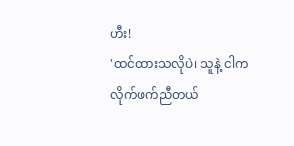ဟီး!
'ထင်ထားသလိုပဲ၊ သူနဲ့ ငါက လိုက်ဖက်ညီတယ်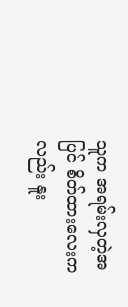သူက အရမ်းလှတဲ့အပြင် စိတ်ထားလေးကလည်း နူး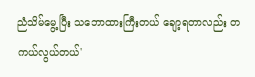ညံသိမ်မွေ့ပြီး သဘောထားကြီးတယ် ချော့ရတာလည်း တကယ်လွယ်တယ်'